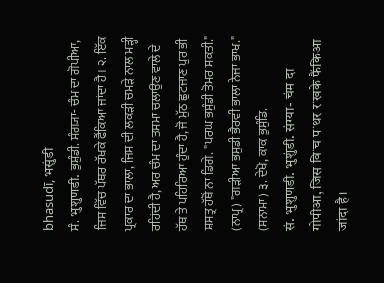bhasudī, भसुंडी
ਸੰ. भुशुणडी. ਭੁਸ਼ੁੰਡੀ. ਸੰਗ੍ਯਾ- ਚੰਮ ਦਾ ਗੋਪੀਆ, ਜਿਸ ਵਿੱਚ ਪੱਥਰ ਰੱਖਕੇ ਫੈਂਕਿਆ ਜਾਂਦਾ ਹੈ। ੨. ਇੱਕ ਪ੍ਰਕਾਰ ਦਾ ਭਾਲਾ, ਜਿਸ ਦੀ ਲਕੜੀ ਚਮੜੇ ਨਾਲ ਮੜ੍ਹੀ ਰਹਿਂਦੀ ਹੈ, ਅਰ ਚੰਮ ਦਾ ਤਸਮਾ ਚਲਾਉਣ ਵਾਲੇ ਦੇ ਹੱਥ ਤੇ ਪਹਿਰਿਆ ਹੁੰਦਾ ਹੈ, ਜੋ ਮੁੱਠ ਛੁਟਜਾਣ ਪੁਰ ਭੀ ਸ਼ਸਤ੍ਰ ਹੱਥੋਂ ਨਾ ਡਿਗੇ. "ਪਰਘ ਭਸੁੰਡੀ ਤੋਮਰ ਸਕਤੀ." (ਨਾਪ੍ਰ) "ਗੜੀਆ ਭਸੁਡੀ ਭੈਰਵੀ ਭਾਲਾ ਨੇਜਾ ਭਾਖ." (ਸਨਾਮਾ) ੩. ਦੇਖੋ, ਕਾਕ ਭੁਸੁੰਡਿ.
सं. भुशुणडी. भुशुंडी. संग्या- चंम दा गोपीआ, जिस विॱच पॱथर रॱखके फैंकिआ जांदा है।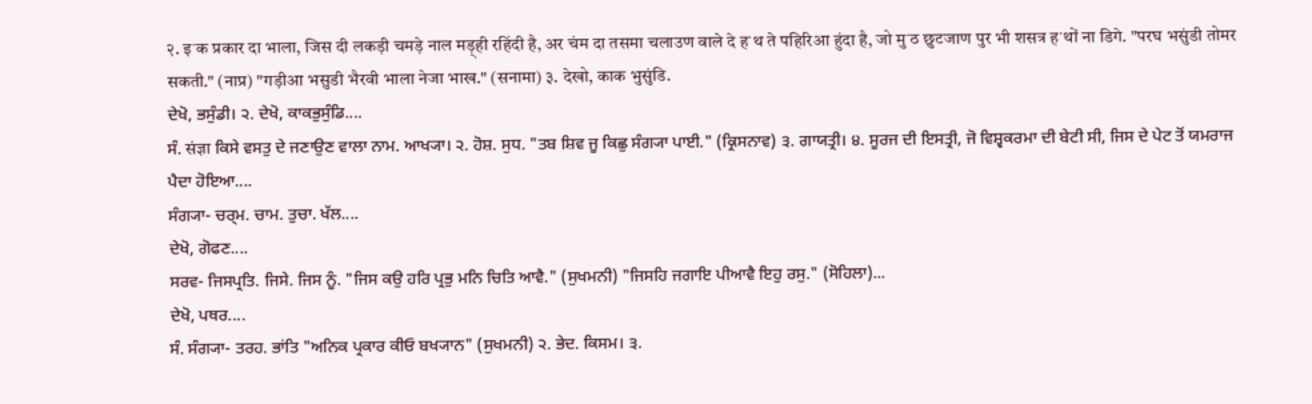२. इॱक प्रकार दा भाला, जिस दी लकड़ी चमड़े नाल मड़्ही रहिंदी है, अर चंम दा तसमा चलाउण वाले दे हॱथ ते पहिरिआ हुंदा है, जो मुॱठ छुटजाण पुर भी शसत्र हॱथों ना डिगे. "परघ भसुंडी तोमर सकती." (नाप्र) "गड़ीआ भसुडी भैरवी भाला नेजा भाख." (सनामा) ३. देखो, काक भुसुंडि.
ਦੇਖੋ, ਭਸੁੰਡੀ। ੨. ਦੇਖੋ, ਕਾਕਭੁਸੁੰਡਿ....
ਸੰ. संज्ञा ਕਿਸੇ ਵਸਤੁ ਦੇ ਜਣਾਉਣ ਵਾਲਾ ਨਾਮ. ਆਖ੍ਯਾ। ੨. ਹੋਸ਼. ਸੁਧ. "ਤਬ ਸ਼ਿਵ ਜੂ ਕਿਛੁ ਸੰਗ੍ਯਾ ਪਾਈ." (ਕ੍ਰਿਸਨਾਵ) ੩. ਗਾਯਤ੍ਰੀ। ੪. ਸੂਰਜ ਦੀ ਇਸਤ੍ਰੀ, ਜੋ ਵਿਸ਼੍ਵਕਰਮਾ ਦੀ ਬੇਟੀ ਸੀ, ਜਿਸ ਦੇ ਪੇਟ ਤੋਂ ਯਮਰਾਜ ਪੈਦਾ ਹੋਇਆ....
ਸੰਗ੍ਯਾ- ਚਰ੍ਮ. ਚਾਮ. ਤੁਚਾ. ਖੱਲ....
ਦੇਖੋ, ਗੋਫਣ....
ਸਰਵ- ਜਿਸਪ੍ਰਤਿ. ਜਿਸੇ. ਜਿਸ ਨੂੰ. "ਜਿਸ ਕਉ ਹਰਿ ਪ੍ਰਭੁ ਮਨਿ ਚਿਤਿ ਆਵੈ." (ਸੁਖਮਨੀ) "ਜਿਸਹਿ ਜਗਾਇ ਪੀਆਵੈ ਇਹੁ ਰਸੁ." (ਸੋਹਿਲਾ)...
ਦੇਖੋ, ਪਥਰ....
ਸੰ. ਸੰਗ੍ਯਾ- ਤਰਹ. ਭਾਂਤਿ "ਅਨਿਕ ਪ੍ਰਕਾਰ ਕੀਓ ਬਖ੍ਯਾਨ" (ਸੁਖਮਨੀ) ੨. ਭੇਦ. ਕਿਸਮ। ੩.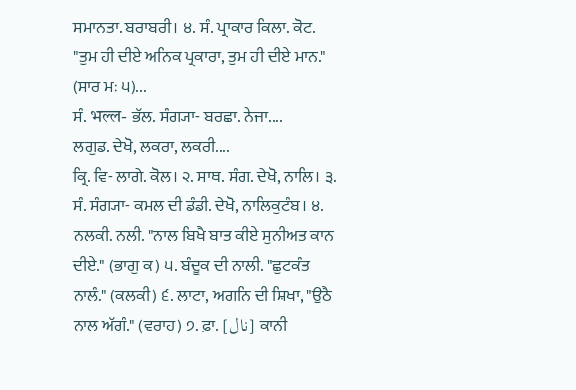ਸਮਾਨਤਾ. ਬਰਾਬਰੀ। ੪. ਸੰ. ਪ੍ਰਾਕਾਰ ਕਿਲਾ. ਕੋਟ. "ਤੁਮ ਹੀ ਦੀਏ ਅਨਿਕ ਪ੍ਰਕਾਰਾ, ਤੁਮ ਹੀ ਦੀਏ ਮਾਨ." (ਸਾਰ ਮਃ ੫)...
ਸੰ. भल्ल- ਭੱਲ. ਸੰਗ੍ਯਾ- ਬਰਛਾ. ਨੇਜਾ....
ਲਗੁਡ. ਦੇਖੋ, ਲਕਰਾ, ਲਕਰੀ....
ਕ੍ਰਿ. ਵਿ- ਲਾਗੇ. ਕੋਲ। ੨. ਸਾਥ. ਸੰਗ. ਦੇਖੋ, ਨਾਲਿ। ੩. ਸੰ. ਸੰਗ੍ਯਾ- ਕਮਲ ਦੀ ਡੰਡੀ. ਦੇਖੋ, ਨਾਲਿਕੁਟੰਬ। ੪. ਨਲਕੀ. ਨਲੀ. "ਨਾਲ ਬਿਖੈ ਬਾਤ ਕੀਏ ਸੁਨੀਅਤ ਕਾਨ ਦੀਏ." (ਭਾਗੁ ਕ) ੫. ਬੰਦੂਕ ਦੀ ਨਾਲੀ. "ਛੁਟਕੰਤ ਨਾਲੰ." (ਕਲਕੀ) ੬. ਲਾਟਾ, ਅਗਨਿ ਦੀ ਸ਼ਿਖਾ, "ਉਠੈ ਨਾਲ ਅੱਗੰ." (ਵਰਾਹ) ੭. ਫ਼ਾ. [نال] ਕਾਨੀ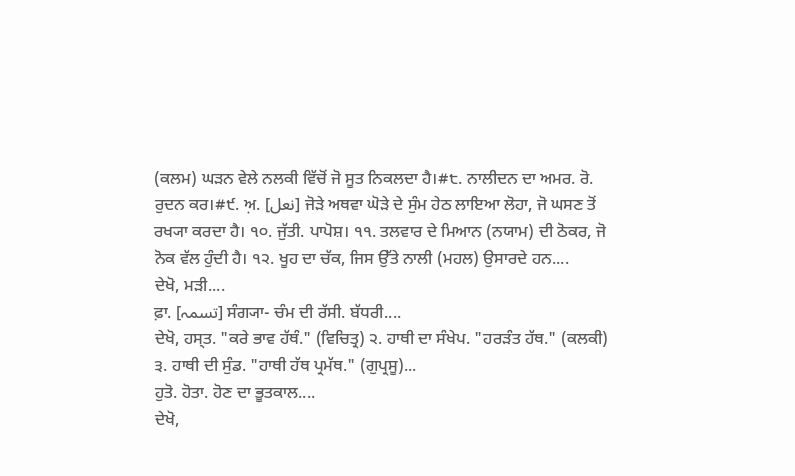(ਕਲਮ) ਘੜਨ ਵੇਲੇ ਨਲਕੀ ਵਿੱਚੋਂ ਜੋ ਸੂਤ ਨਿਕਲਦਾ ਹੈ।#੮. ਨਾਲੀਦਨ ਦਾ ਅਮਰ. ਰੋ. ਰੁਦਨ ਕਰ।#੯. ਅ਼. [نعل] ਜੋੜੇ ਅਥਵਾ ਘੋੜੇ ਦੇ ਸੁੰਮ ਹੇਠ ਲਾਇਆ ਲੋਹਾ, ਜੋ ਘਸਣ ਤੋਂ ਰਖ੍ਯਾ ਕਰਦਾ ਹੈ। ੧੦. ਜੁੱਤੀ. ਪਾਪੋਸ਼। ੧੧. ਤਲਵਾਰ ਦੇ ਮਿਆਨ (ਨਯਾਮ) ਦੀ ਠੋਕਰ, ਜੋ ਨੋਕ ਵੱਲ ਹੁੰਦੀ ਹੈ। ੧੨. ਖੂਹ ਦਾ ਚੱਕ, ਜਿਸ ਉੱਤੇ ਨਾਲੀ (ਮਹਲ) ਉਸਾਰਦੇ ਹਨ....
ਦੇਖੋ, ਮੜੀ....
ਫ਼ਾ. [تسمہ] ਸੰਗ੍ਯਾ- ਚੰਮ ਦੀ ਰੱਸੀ. ਬੱਧਰੀ....
ਦੇਖੋ, ਹਸ੍ਤ. "ਕਰੇ ਭਾਵ ਹੱਥੰ." (ਵਿਚਿਤ੍ਰ) ੨. ਹਾਥੀ ਦਾ ਸੰਖੇਪ. "ਹਰੜੰਤ ਹੱਥ." (ਕਲਕੀ) ੩. ਹਾਥੀ ਦੀ ਸੁੰਡ. "ਹਾਥੀ ਹੱਥ ਪ੍ਰਮੱਥ." (ਗੁਪ੍ਰਸੂ)...
ਹੁਤੋ. ਹੋਤਾ. ਹੋਣ ਦਾ ਭੂਤਕਾਲ....
ਦੇਖੋ,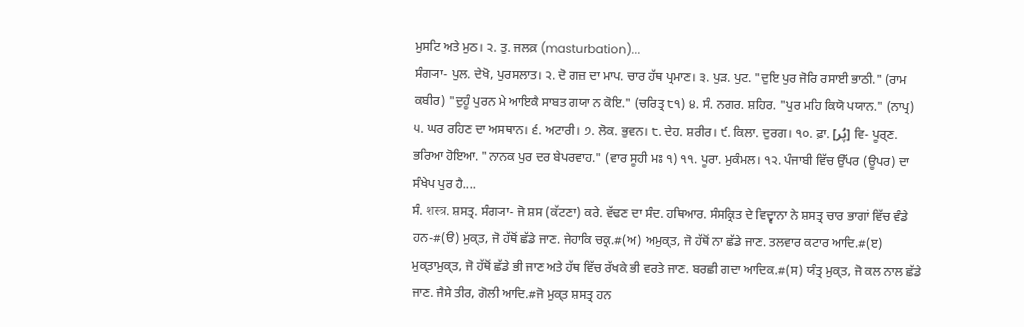ਮੁਸਟਿ ਅਤੇ ਮੁਠ। ੨. ਤੁ. ਜਲਕ਼ (masturbation)...
ਸੰਗ੍ਯਾ- ਪੁਲ. ਦੇਖੋ, ਪੁਰਸਲਾਤ। ੨. ਦੋ ਗਜ਼ ਦਾ ਮਾਪ. ਚਾਰ ਹੱਥ ਪ੍ਰਮਾਣ। ੩. ਪੁੜ. ਪੁਟ. "ਦੁਇ ਪੁਰ ਜੋਰਿ ਰਸਾਈ ਭਾਠੀ." (ਰਾਮ ਕਬੀਰ) "ਦੁਹੂੰ ਪੁਰਨ ਮੇ ਆਇਕੈ ਸਾਬਤ ਗਯਾ ਨ ਕੋਇ." (ਚਰਿਤ੍ਰ ੮੧) ੪. ਸੰ. ਨਗਰ. ਸ਼ਹਿਰ. "ਪੁਰ ਮਹਿ ਕਿਯੋ ਪਯਾਨ." (ਨਾਪ੍ਰ) ੫. ਘਰ ਰਹਿਣ ਦਾ ਅਸਥਾਨ। ੬. ਅਟਾਰੀ। ੭. ਲੋਕ. ਭੁਵਨ। ੮. ਦੇਹ. ਸ਼ਰੀਰ। ੯. ਕਿਲਾ. ਦੁਰਗ। ੧੦. ਫ਼ਾ. [پُر] ਵਿ- ਪੂਰ੍ਣ. ਭਰਿਆ ਹੋਇਆ. "ਨਾਨਕ ਪੁਰ ਦਰ ਬੇਪਰਵਾਹ." (ਵਾਰ ਸੂਹੀ ਮਃ ੧) ੧੧. ਪੂਰਾ. ਮੁਕੰਮਲ। ੧੨. ਪੰਜਾਬੀ ਵਿੱਚ ਉੱਪਰ (ਊਪਰ) ਦਾ ਸੰਖੇਪ ਪੁਰ ਹੈ....
ਸੰ. शस्त्र. ਸ਼ਸਤ੍ਰ. ਸੰਗ੍ਯਾ- ਜੋ ਸ਼ਸ (ਕੱਟਣਾ) ਕਰੇ. ਵੱਢਣ ਦਾ ਸੰਦ. ਹਥਿਆਰ. ਸੰਸਕ੍ਰਿਤ ਦੇ ਵਿਦ੍ਵਾਨਾ ਨੇ ਸ਼ਸਤ੍ਰ ਚਾਰ ਭਾਗਾਂ ਵਿੱਚ ਵੰਡੇ ਹਨ-#(ੳ) ਮੁਕ੍ਤ, ਜੋ ਹੱਥੋਂ ਛੱਡੇ ਜਾਣ. ਜੇਹਾਕਿ ਚਕ੍ਰ.#(ਅ) ਅਮੁਕ੍ਤ, ਜੋ ਹੱਥੋਂ ਨਾ ਛੱਡੇ ਜਾਣ. ਤਲਵਾਰ ਕਟਾਰ ਆਦਿ.#(ੲ) ਮੁਕ੍ਤਾਮੁਕ੍ਤ, ਜੋ ਹੱਥੋਂ ਛੱਡੇ ਭੀ ਜਾਣ ਅਤੇ ਹੱਥ ਵਿੱਚ ਰੱਖਕੇ ਭੀ ਵਰਤੇ ਜਾਣ. ਬਰਛੀ ਗਦਾ ਆਦਿਕ.#(ਸ) ਯੰਤ੍ਰ ਮੁਕ੍ਤ, ਜੋ ਕਲ ਨਾਲ ਛੱਡੇ ਜਾਣ. ਜੈਸੇ ਤੀਰ, ਗੋਲੀ ਆਦਿ.#ਜੋ ਮੁਕ੍ਤ ਸ਼ਸਤ੍ਰ ਹਨ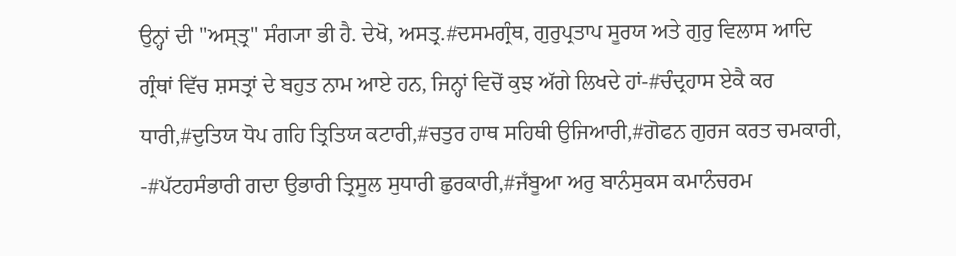ਉਨ੍ਹਾਂ ਦੀ "ਅਸ੍ਤ੍ਰ" ਸੰਗ੍ਯਾ ਭੀ ਹੈ. ਦੇਖੋ, ਅਸਤ੍ਰ.#ਦਸਮਗ੍ਰੰਥ, ਗੁਰੁਪ੍ਰਤਾਪ ਸੂਰਯ ਅਤੇ ਗੁਰੁ ਵਿਲਾਸ ਆਦਿ ਗ੍ਰੰਥਾਂ ਵਿੱਚ ਸ਼ਸਤ੍ਰਾਂ ਦੇ ਬਹੁਤ ਨਾਮ ਆਏ ਹਨ, ਜਿਨ੍ਹਾਂ ਵਿਚੋਂ ਕੁਝ ਅੱਗੇ ਲਿਖਦੇ ਹਾਂ-#ਚੰਦ੍ਰਹਾਸ ਏਕੈ ਕਰ ਧਾਰੀ,#ਦੁਤਿਯ ਧੋਪ ਗਹਿ ਤ੍ਰਿਤਿਯ ਕਟਾਰੀ,#ਚਤੁਰ ਹਾਥ ਸਹਿਥੀ ਉਜਿਆਰੀ,#ਗੋਫਨ ਗੁਰਜ ਕਰਤ ਚਮਕਾਰੀ, -#ਪੱਟਹਸੰਭਾਰੀ ਗਦਾ ਉਭਾਰੀ ਤ੍ਰਿਸੂਲ ਸੁਧਾਰੀ ਛੁਰਕਾਰੀ,#ਜਁਬੂਆ ਅਰੁ ਬਾਨੰਸੁਕਸ ਕਮਾਨੰਚਰਮ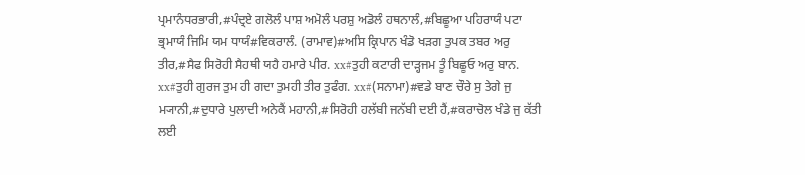ਪ੍ਰਮਾਨੰਧਰਭਾਰੀ,#ਪੰਦ੍ਰਏ ਗਲੋਲੰ ਪਾਸ਼ ਅਮੋਲੰ ਪਰਸ਼ੁ ਅਡੋਲੰ ਹਥਨਾਲੰ,#ਬਿਛੂਆ ਪਹਿਰਾਯੰ ਪਟਾ ਭ੍ਰਮਾਯੰ ਜਿਮਿ ਯਮ ਧਾਯੰ#ਵਿਕਰਾਲੰ. (ਰਾਮਾਵ)#ਅਸਿ ਕ੍ਰਿਪਾਨ ਖੰਡੋ ਖੜਗ ਤੁਪਕ ਤਬਰ ਅਰੁ ਤੀਰ,#ਸੈਫ ਸਿਰੋਹੀ ਸੈਹਥੀ ਯਹੈ ਹਮਾਰੇ ਪੀਰ. xx#ਤੁਹੀ ਕਟਾਰੀ ਦਾੜ੍ਹਜਮ ਤੂੰ ਬਿਛੂਓ ਅਰੁ ਬਾਨ. xx#ਤੁਹੀ ਗੁਰਜ ਤੁਮ ਹੀ ਗਦਾ ਤੁਮਹੀ ਤੀਰ ਤੁਫੰਗ. xx#(ਸਨਾਮਾ)#ਵਡੇ ਬਾਣ ਚੌਰੇ ਸੁ ਤੇਗੇ ਜੁ ਮ੍ਯਾਨੀ,#ਦੁਧਾਰੇ ਪੁਲਾਦੀ ਅਨੇਕੈਂ ਮਹਾਨੀ,#ਸਿਰੋਹੀ ਹਲੱਬੀ ਜਨੱਬੀ ਦਈ ਹੈਂ,#ਕਰਾਚੋਲ ਖੰਡੇ ਜੁ ਕੱਤੀ ਲਈ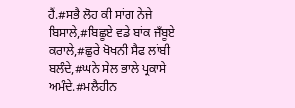ਹੈਂ.#ਸਭੈ ਲੋਹ ਕੀ ਸਾਂਗ ਨੇਜੇ ਬਿਸਾਲੇ,#ਬਿਛੂਏ ਵਡੇ ਬਾਂਕ ਜਁਬੂਏ ਕਰਾਲੇ,#ਛੁਰੇ ਖੋਖਨੀ ਸੈਫ ਲਾਂਬੀ ਬਲੰਦੇ,#ਘਨੇ ਸੇਲ ਭਾਲੇ ਪ੍ਰਕਾਸੇ ਅਮੰਦੇ.#ਮਲੈਹੀਨ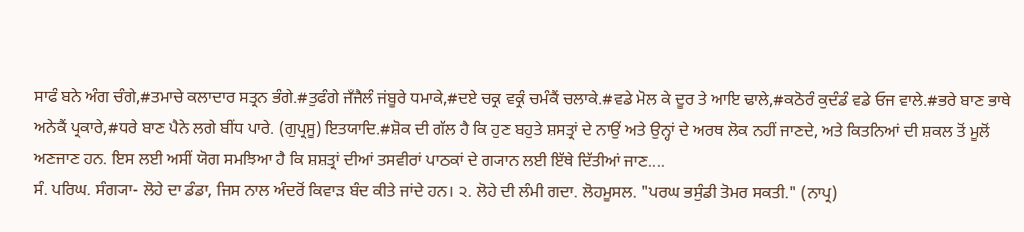ਸਾਫੰ ਬਨੇ ਅੰਗ ਚੰਗੇ,#ਤਮਾਚੇ ਕਲਾਦਾਰ ਸਤ੍ਰਨ ਭੰਗੇ.#ਤੁਫੰਗੇ ਜਁਜੈਲੰ ਜਂਬੂਰੇ ਧਮਾਕੇ,#ਦਏ ਚਕ੍ਰ ਵਕ੍ਰੰ ਚਮੰਕੈਂ ਚਲਾਕੇ.#ਵਡੇ ਮੋਲ ਕੇ ਦੂਰ ਤੇ ਆਇ ਢਾਲੇ,#ਕਠੋਰੰ ਕੁਦੰਡੰ ਵਡੇ ਓਜ ਵਾਲੇ.#ਭਰੇ ਬਾਣ ਭਾਥੇ ਅਨੇਕੈਂ ਪ੍ਰਕਾਰੇ,#ਧਰੇ ਬਾਣ ਪੈਨੇ ਲਗੇ ਬੀਂਧ ਪਾਰੇ. (ਗੁਪ੍ਰਸੂ) ਇਤਯਾਦਿ.#ਸ਼ੋਕ ਦੀ ਗੱਲ ਹੈ ਕਿ ਹੁਣ ਬਹੁਤੇ ਸ਼ਸਤ੍ਰਾਂ ਦੇ ਨਾਉਂ ਅਤੇ ਉਨ੍ਹਾਂ ਦੇ ਅਰਥ ਲੋਕ ਨਹੀਂ ਜਾਣਦੇ, ਅਤੇ ਕਿਤਨਿਆਂ ਦੀ ਸ਼ਕਲ ਤੋਂ ਮੂਲੋਂ ਅਣਜਾਣ ਹਨ. ਇਸ ਲਈ ਅਸੀਂ ਯੋਗ ਸਮਝਿਆ ਹੈ ਕਿ ਸ਼ਸ਼ਤ੍ਰਾਂ ਦੀਆਂ ਤਸਵੀਰਾਂ ਪਾਠਕਾਂ ਦੇ ਗ੍ਯਾਨ ਲਈ ਇੱਥੇ ਦਿੱਤੀਆਂ ਜਾਣ....
ਸੰ. ਪਰਿਘ. ਸੰਗ੍ਯਾ- ਲੋਹੇ ਦਾ ਡੰਡਾ, ਜਿਸ ਨਾਲ ਅੰਦਰੋਂ ਕਿਵਾੜ ਬੰਦ ਕੀਤੇ ਜਾਂਦੇ ਹਨ। ੨. ਲੋਹੇ ਦੀ ਲੰਮੀ ਗਦਾ. ਲੋਹਮੂਸਲ. "ਪਰਘ ਭਸੁੰਡੀ ਤੋਮਰ ਸਕਤੀ." (ਨਾਪ੍ਰ)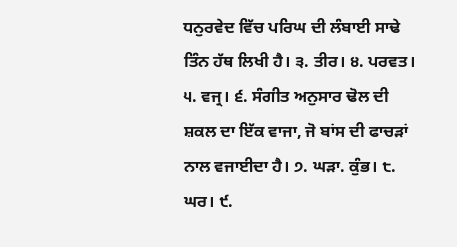ਧਨੁਰਵੇਦ ਵਿੱਚ ਪਰਿਘ ਦੀ ਲੰਬਾਈ ਸਾਢੇ ਤਿੰਨ ਹੱਥ ਲਿਖੀ ਹੈ। ੩. ਤੀਰ। ੪. ਪਰਵਤ। ੫. ਵਜ੍ਰ। ੬. ਸੰਗੀਤ ਅਨੁਸਾਰ ਢੋਲ ਦੀ ਸ਼ਕਲ ਦਾ ਇੱਕ ਵਾਜਾ, ਜੋ ਬਾਂਸ ਦੀ ਫਾਚੜਾਂ ਨਾਲ ਵਜਾਈਦਾ ਹੈ। ੭. ਘੜਾ. ਕੁੰਭ। ੮. ਘਰ। ੯.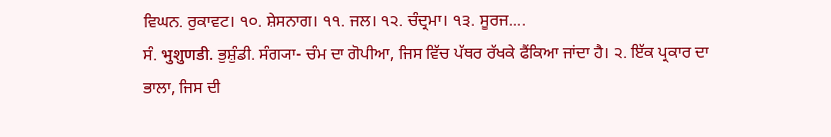ਵਿਘਨ. ਰੁਕਾਵਟ। ੧੦. ਸ਼ੇਸਨਾਗ। ੧੧. ਜਲ। ੧੨. ਚੰਦ੍ਰਮਾ। ੧੩. ਸੂਰਜ....
ਸੰ. भुशुणडी. ਭੁਸ਼ੁੰਡੀ. ਸੰਗ੍ਯਾ- ਚੰਮ ਦਾ ਗੋਪੀਆ, ਜਿਸ ਵਿੱਚ ਪੱਥਰ ਰੱਖਕੇ ਫੈਂਕਿਆ ਜਾਂਦਾ ਹੈ। ੨. ਇੱਕ ਪ੍ਰਕਾਰ ਦਾ ਭਾਲਾ, ਜਿਸ ਦੀ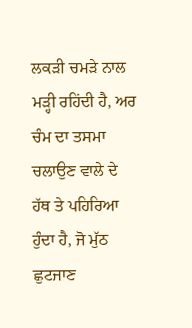ਲਕੜੀ ਚਮੜੇ ਨਾਲ ਮੜ੍ਹੀ ਰਹਿਂਦੀ ਹੈ, ਅਰ ਚੰਮ ਦਾ ਤਸਮਾ ਚਲਾਉਣ ਵਾਲੇ ਦੇ ਹੱਥ ਤੇ ਪਹਿਰਿਆ ਹੁੰਦਾ ਹੈ, ਜੋ ਮੁੱਠ ਛੁਟਜਾਣ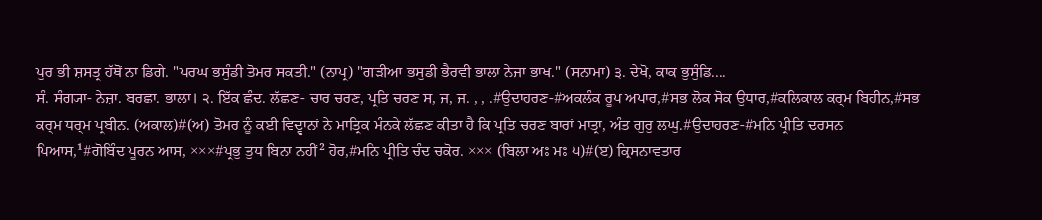ਪੁਰ ਭੀ ਸ਼ਸਤ੍ਰ ਹੱਥੋਂ ਨਾ ਡਿਗੇ. "ਪਰਘ ਭਸੁੰਡੀ ਤੋਮਰ ਸਕਤੀ." (ਨਾਪ੍ਰ) "ਗੜੀਆ ਭਸੁਡੀ ਭੈਰਵੀ ਭਾਲਾ ਨੇਜਾ ਭਾਖ." (ਸਨਾਮਾ) ੩. ਦੇਖੋ, ਕਾਕ ਭੁਸੁੰਡਿ....
ਸੰ. ਸੰਗ੍ਯਾ- ਨੇਜ਼ਾ. ਬਰਛਾ. ਭਾਲਾ। ੨. ਇੱਕ ਛੰਦ. ਲੱਛਣ- ਚਾਰ ਚਰਣ, ਪ੍ਰਤਿ ਚਰਣ ਸ, ਜ, ਜ. , , .#ਉਦਾਹਰਣ-#ਅਕਲੰਕ ਰੂਪ ਅਪਾਰ,#ਸਭ ਲੋਕ ਸੋਕ ਉਧਾਰ,#ਕਲਿਕਾਲ ਕਰ੍ਮ ਬਿਹੀਨ,#ਸਭ ਕਰ੍ਮ ਧਰ੍ਮ ਪ੍ਰਬੀਨ. (ਅਕਾਲ)#(ਅ) ਤੋਮਰ ਨੂੰ ਕਈ ਵਿਦ੍ਵਾਨਾਂ ਨੇ ਮਾਤ੍ਰਿਕ ਮੰਨਕੇ ਲੱਛਣ ਕੀਤਾ ਹੈ ਕਿ ਪ੍ਰਤਿ ਚਰਣ ਬਾਰਾਂ ਮਾਤ੍ਰਾ, ਅੰਤ ਗੁਰੁ ਲਘੁ.#ਉਦਾਹਰਣ-#ਮਨਿ ਪ੍ਰੀਤਿ ਦਰਸਨ ਪਿਆਸ,¹#ਗੋਬਿੰਦ ਪੂਰਨ ਆਸ, ×××#ਪ੍ਰਭੁ ਤੁਧ ਬਿਨਾ ਨਹੀਂ² ਹੋਰ,#ਮਨਿ ਪ੍ਰੀਤਿ ਚੰਦ ਚਕੋਰ. ××× (ਬਿਲਾ ਅਃ ਮਃ ੫)#(ੲ) ਕ੍ਰਿਸਨਾਵਤਾਰ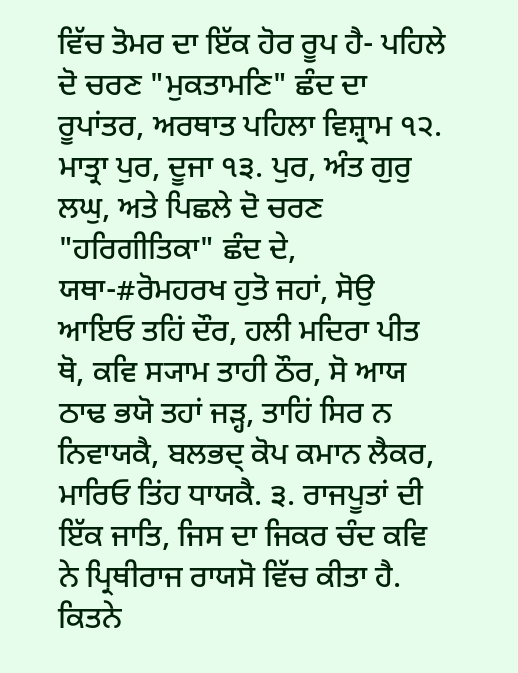ਵਿੱਚ ਤੋਮਰ ਦਾ ਇੱਕ ਹੋਰ ਰੂਪ ਹੈ- ਪਹਿਲੇ ਦੋ ਚਰਣ "ਮੁਕਤਾਮਣਿ" ਛੰਦ ਦਾ ਰੂਪਾਂਤਰ, ਅਰਥਾਤ ਪਹਿਲਾ ਵਿਸ਼੍ਰਾਮ ੧੨. ਮਾਤ੍ਰਾ ਪੁਰ, ਦੂਜਾ ੧੩. ਪੁਰ, ਅੰਤ ਗੁਰੁ ਲਘੁ, ਅਤੇ ਪਿਛਲੇ ਦੋ ਚਰਣ "ਹਰਿਗੀਤਿਕਾ" ਛੰਦ ਦੇ, ਯਥਾ-#ਰੋਮਹਰਖ ਹੁਤੋ ਜਹਾਂ, ਸੋਉ ਆਇਓ ਤਹਿਂ ਦੌਰ, ਹਲੀ ਮਦਿਰਾ ਪੀਤ ਥੋ, ਕਵਿ ਸ੍ਯਾਮ ਤਾਹੀ ਠੌਰ, ਸੋ ਆਯ ਠਾਢ ਭਯੋ ਤਹਾਂ ਜੜ੍ਹ, ਤਾਹਿਂ ਸਿਰ ਨ ਨਿਵਾਯਕੈ, ਬਲਭਦ੍ ਕੋਪ ਕਮਾਨ ਲੈਕਰ, ਮਾਰਿਓ ਤਿਂਹ ਧਾਯਕੈ. ੩. ਰਾਜਪੂਤਾਂ ਦੀ ਇੱਕ ਜਾਤਿ, ਜਿਸ ਦਾ ਜਿਕਰ ਚੰਦ ਕਵਿ ਨੇ ਪ੍ਰਿਥੀਰਾਜ ਰਾਯਸੋ ਵਿੱਚ ਕੀਤਾ ਹੈ. ਕਿਤਨੇ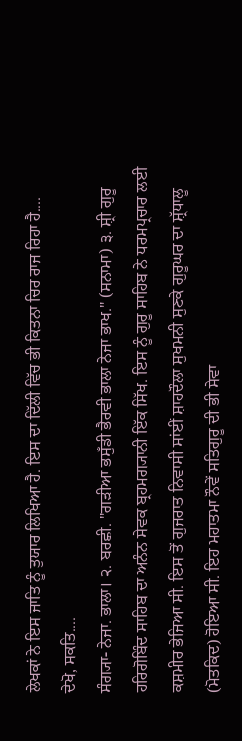ਲੇਖਕਾਂ ਨੇ ਇਸ ਜਾਤਿ ਨੂੰ ਤੁਯਾਰ ਲਿਖਿਆ ਹੈ. ਇਸ ਦਾ ਦਿੱਲੀ ਵਿੱਚ ਭੀ ਕਿਤਨਾ ਚਿਰ ਰਾਜ ਰਿਹਾ ਹੈ....
ਦੇਖੋ, ਸਕਤਿ....
ਸੰਗ੍ਯਾ- ਨੇਜਾ. ਭਾਲਾ। ੨. ਬਰਛੀ. "ਗੜੀਆ ਭਸੁਁਡੀ ਭੈਰਵੀ ਭਾਲਾ ਨੇਜਾ ਭਾਖ." (ਸਨਾਮਾ) ੩. ਸ਼੍ਰੀ ਗੁਰੂ ਹਰਿਗੋਬਿੰਦ ਸਾਹਿਬ ਦਾ ਅਨੰਨ ਸੇਵਕ ਬ੍ਰਹਮਗ੍ਯਾਨੀ ਇੱਕ ਸਿੱਖ. ਇਸ ਨੂੰ ਗੁਰੂ ਸਾਹਿਬ ਨੇ ਧਰਮਪ੍ਰਚਾਰ ਲਈ ਕਸ਼ਮੀਰ ਭੇਜਿਆ ਸੀ. ਇਸ ਤੋਂ ਗੁਜਰਾਤ ਨਿਵਾਸੀ ਸਾਂਈਂ ਸ਼ਾਹਦੌਲਾ ਸੁਖਮਨੀ ਸੁਣਕੇ ਗੁਰੂਘਰ ਦਾ ਸ਼੍ਰੱਧਾਲੂ (ਮੋਤਕਿਦ) ਹੋਇਆ ਸੀ. ਇਹ ਮਹਾਤਮਾ ਨੌਵੇਂ ਸਤਿਗੁਰੂ ਦੀ ਭੀ ਸੇਵਾ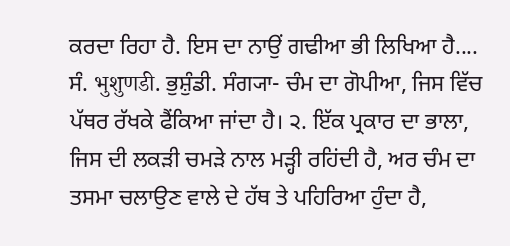ਕਰਦਾ ਰਿਹਾ ਹੈ. ਇਸ ਦਾ ਨਾਉਂ ਗਢੀਆ ਭੀ ਲਿਖਿਆ ਹੈ....
ਸੰ. भुशुणडी. ਭੁਸ਼ੁੰਡੀ. ਸੰਗ੍ਯਾ- ਚੰਮ ਦਾ ਗੋਪੀਆ, ਜਿਸ ਵਿੱਚ ਪੱਥਰ ਰੱਖਕੇ ਫੈਂਕਿਆ ਜਾਂਦਾ ਹੈ। ੨. ਇੱਕ ਪ੍ਰਕਾਰ ਦਾ ਭਾਲਾ, ਜਿਸ ਦੀ ਲਕੜੀ ਚਮੜੇ ਨਾਲ ਮੜ੍ਹੀ ਰਹਿਂਦੀ ਹੈ, ਅਰ ਚੰਮ ਦਾ ਤਸਮਾ ਚਲਾਉਣ ਵਾਲੇ ਦੇ ਹੱਥ ਤੇ ਪਹਿਰਿਆ ਹੁੰਦਾ ਹੈ,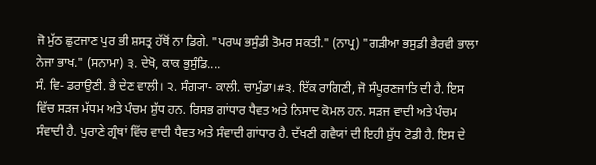ਜੋ ਮੁੱਠ ਛੁਟਜਾਣ ਪੁਰ ਭੀ ਸ਼ਸਤ੍ਰ ਹੱਥੋਂ ਨਾ ਡਿਗੇ. "ਪਰਘ ਭਸੁੰਡੀ ਤੋਮਰ ਸਕਤੀ." (ਨਾਪ੍ਰ) "ਗੜੀਆ ਭਸੁਡੀ ਭੈਰਵੀ ਭਾਲਾ ਨੇਜਾ ਭਾਖ." (ਸਨਾਮਾ) ੩. ਦੇਖੋ, ਕਾਕ ਭੁਸੁੰਡਿ....
ਸੰ. ਵਿ- ਡਰਾਉਣੀ. ਭੈ ਦੇਣ ਵਾਲੀ। ੨. ਸੰਗ੍ਯਾ- ਕਾਲੀ. ਚਾਮੁੰਡਾ।#੩. ਇੱਕ ਰਾਗਿਣੀ, ਜੋ ਸੰਪੂਰਣਜਾਤਿ ਦੀ ਹੈ. ਇਸ ਵਿੱਚ ਸੜਜ ਮੱਧਮ ਅਤੇ ਪੰਚਮ ਸ਼ੁੱਧ ਹਨ. ਰਿਸਭ ਗਾਂਧਾਰ ਧੈਵਤ ਅਤੇ ਨਿਸਾਦ ਕੋਮਲ ਹਨ. ਸੜਜ ਵਾਦੀ ਅਤੇ ਪੰਚਮ ਸੰਵਾਦੀ ਹੈ. ਪੁਰਾਣੇ ਗ੍ਰੰਥਾਂ ਵਿੱਚ ਵਾਦੀ ਧੈਵਤ ਅਤੇ ਸੰਵਾਦੀ ਗਾਂਧਾਰ ਹੈ. ਦੱਖਣੀ ਗਵੈਯਾਂ ਦੀ ਇਹੀ ਸ਼ੁੱਧ ਟੋਡੀ ਹੈ. ਇਸ ਦੇ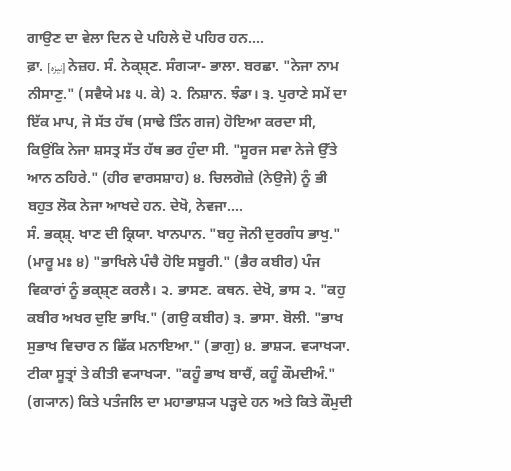ਗਾਉਣ ਦਾ ਵੇਲਾ ਦਿਨ ਦੇ ਪਹਿਲੇ ਦੋ ਪਹਿਰ ਹਨ....
ਫ਼ਾ. [نیزہ] ਨੇਜ਼ਹ. ਸੰ. ਨੇਕ੍ਸ਼੍ਣ. ਸੰਗ੍ਯਾ- ਭਾਲਾ. ਬਰਛਾ. "ਨੇਜਾ ਨਾਮ ਨੀਸਾਣੁ." (ਸਵੈਯੇ ਮਃ ੫. ਕੇ) ੨. ਨਿਸ਼ਾਨ. ਝੰਡਾ। ੩. ਪੁਰਾਣੇ ਸਮੇਂ ਦਾ ਇੱਕ ਮਾਪ, ਜੋ ਸੱਤ ਹੱਥ (ਸਾਢੇ ਤਿੰਨ ਗਜ) ਹੋਇਆ ਕਰਦਾ ਸੀ, ਕਿਉਂਕਿ ਨੇਜਾ ਸ਼ਸਤ੍ਰ ਸੱਤ ਹੱਥ ਭਰ ਹੁੰਦਾ ਸੀ. "ਸੂਰਜ ਸਵਾ ਨੇਜੇ ਉੱਤੇ ਆਨ ਠਹਿਰੇ." (ਹੀਰ ਵਾਰਸਸ਼ਾਹ) ੪. ਚਿਲਗੋਜ਼ੇ (ਨੇਉਜੇ) ਨੂੰ ਭੀ ਬਹੁਤ ਲੋਕ ਨੇਜਾ ਆਖਦੇ ਹਨ. ਦੇਖੋ, ਨੇਵਜਾ....
ਸੰ. ਭਕ੍ਸ਼੍. ਖਾਣ ਦੀ ਕ੍ਰਿਯਾ. ਖਾਨਪਾਨ. "ਬਹੁ ਜੋਨੀ ਦੁਰਗੰਧ ਭਾਖੁ." (ਮਾਰੂ ਮਃ ੪) "ਭਾਖਿਲੇ ਪੰਚੈ ਹੋਇ ਸਬੂਰੀ." (ਭੈਰ ਕਬੀਰ) ਪੰਜ ਵਿਕਾਰਾਂ ਨੂੰ ਭਕ੍ਸ਼੍ਣ ਕਰਲੈ। ੨. ਭਾਸਣ. ਕਥਨ. ਦੇਖੋ, ਭਾਸ ੨. "ਕਹੁ ਕਬੀਰ ਅਖਰ ਦੁਇ ਭਾਖਿ." (ਗਉ ਕਬੀਰ) ੩. ਭਾਸਾ. ਬੋਲੀ. "ਭਾਖ ਸੁਭਾਖ ਵਿਚਾਰ ਨ ਛਿੱਕ ਮਨਾਇਆ." (ਭਾਗੁ) ੪. ਭਾਸ਼੍ਯ. ਵ੍ਯਾਖ੍ਯਾ. ਟੀਕਾ ਸੂਤ੍ਰਾਂ ਤੇ ਕੀਤੀ ਵ੍ਯਾਖ੍ਯਾ. "ਕਹੂੰ ਭਾਖ ਬਾਚੈਂ, ਕਹੂੰ ਕੌਮਦੀਅੰ." (ਗ੍ਯਾਨ) ਕਿਤੇ ਪਤੰਜਲਿ ਦਾ ਮਹਾਭਾਸ਼੍ਯ ਪੜ੍ਹਦੇ ਹਨ ਅਤੇ ਕਿਤੇ ਕੌਮੁਦੀ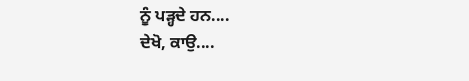ਨੂੰ ਪੜ੍ਹਦੇ ਹਨ....
ਦੇਖੋ, ਕਾਉ....